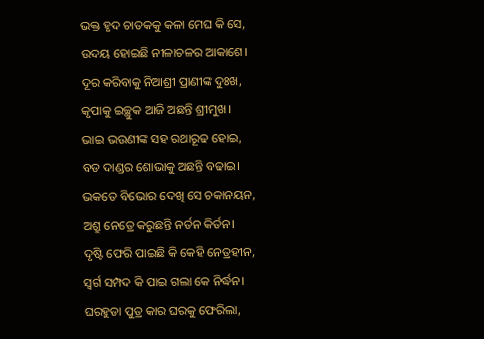ଭକ୍ତ ହୃଦ ଚାତକକୁ କଳା ମେଘ କି ସେ,
ଉଦୟ ହୋଇଛି ନୀଳାଚଳର ଆକାଶେ।
ଦୂର କରିବାକୁ ନିଆଶ୍ରୀ ପ୍ରାଣୀଙ୍କ ଦୁଃଖ,
କୃପାକୁ ଇଚ୍ଛୁକ ଆଜି ଅଛନ୍ତି ଶ୍ରୀମୁଖ।
ଭାଇ ଭଉଣୀଙ୍କ ସହ ରଥାରୂଢ ହୋଇ,
ବଡ ଦାଣ୍ଡର ଶୋଭାକୁ ଅଛନ୍ତି ବଢାଇ।
ଭକତେ ବିଭୋର ଦେଖି ସେ ଚକାନୟନ,
ଅଶ୍ରୁ ନେତ୍ରେ କରୁଛନ୍ତି ନର୍ତନ କିର୍ତନ।
ଦୃଷ୍ଟି ଫେରି ପାଇଛି କି କେହି ନେତ୍ରହୀନ,
ସ୍ଵର୍ଗ ସମ୍ପଦ କି ପାଇ ଗଲା କେ ନିର୍ଦ୍ଧନ।
ଘରହୁଡା ପୁତ୍ର କାର ଘରକୁ ଫେରିଲା,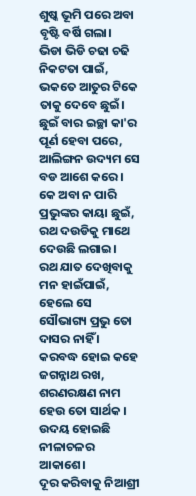ଶୁଷ୍କ ଭୂମି ପରେ ଅବା ବୃଷ୍ଟି ବର୍ଷି ଗଲା।
ଭିଡା ଭିଡି ଚଢା ଚଢି ନିକଟତା ପାଇଁ,
ଭକତେ ଆତୁର ଟିକେ ତାକୁ ଦେବେ ଛୁଇଁ।
ଛୁଇଁ ବାର ଇଚ୍ଛା କା'ର ପୂର୍ଣ ହେବା ପରେ,
ଆଲିଙ୍ଗନ ଉଦ୍ୟମ ସେ ବଡ ଆଶେ କରେ।
କେ ଅବା ନ ପାରି ପ୍ରଭୁଙ୍କର କାୟା ଛୁଇଁ,
ରଥ ଦଉଡିକୁ ମାଥେ ଦେଉଛି ଲଗାଇ।
ରଥ ଯାତ ଦେଖିବାକୁ ମନ ହାଇଁପାଇଁ,
ହେଲେ ସେ ସୌଭାଗ୍ୟ ପ୍ରଭୁ ତୋ ଦାସର ନାହିଁ ।
କରବଦ୍ଧ ହୋଇ କହେ ଜଗନ୍ନାଥ ରଖ,
ଶରଣରକ୍ଷଣ ନାମ ହେଉ ତୋ ସାର୍ଥକ ।
ଉଦୟ ହୋଇଛି ନୀଳାଚଳର ଆକାଶେ।
ଦୂର କରିବାକୁ ନିଆଶ୍ରୀ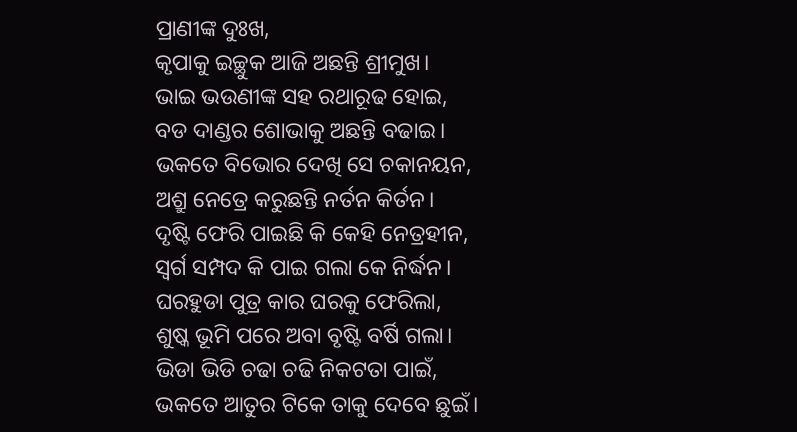ପ୍ରାଣୀଙ୍କ ଦୁଃଖ,
କୃପାକୁ ଇଚ୍ଛୁକ ଆଜି ଅଛନ୍ତି ଶ୍ରୀମୁଖ।
ଭାଇ ଭଉଣୀଙ୍କ ସହ ରଥାରୂଢ ହୋଇ,
ବଡ ଦାଣ୍ଡର ଶୋଭାକୁ ଅଛନ୍ତି ବଢାଇ।
ଭକତେ ବିଭୋର ଦେଖି ସେ ଚକାନୟନ,
ଅଶ୍ରୁ ନେତ୍ରେ କରୁଛନ୍ତି ନର୍ତନ କିର୍ତନ।
ଦୃଷ୍ଟି ଫେରି ପାଇଛି କି କେହି ନେତ୍ରହୀନ,
ସ୍ଵର୍ଗ ସମ୍ପଦ କି ପାଇ ଗଲା କେ ନିର୍ଦ୍ଧନ।
ଘରହୁଡା ପୁତ୍ର କାର ଘରକୁ ଫେରିଲା,
ଶୁଷ୍କ ଭୂମି ପରେ ଅବା ବୃଷ୍ଟି ବର୍ଷି ଗଲା।
ଭିଡା ଭିଡି ଚଢା ଚଢି ନିକଟତା ପାଇଁ,
ଭକତେ ଆତୁର ଟିକେ ତାକୁ ଦେବେ ଛୁଇଁ।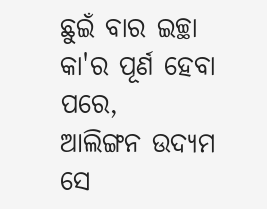ଛୁଇଁ ବାର ଇଚ୍ଛା କା'ର ପୂର୍ଣ ହେବା ପରେ,
ଆଲିଙ୍ଗନ ଉଦ୍ୟମ ସେ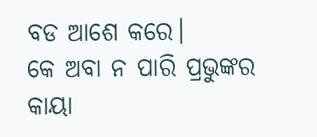ବଡ ଆଶେ କରେ।
କେ ଅବା ନ ପାରି ପ୍ରଭୁଙ୍କର କାୟା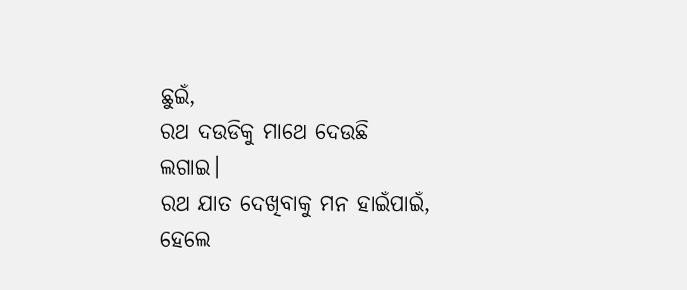ଛୁଇଁ,
ରଥ ଦଉଡିକୁ ମାଥେ ଦେଉଛି ଲଗାଇ।
ରଥ ଯାତ ଦେଖିବାକୁ ମନ ହାଇଁପାଇଁ,
ହେଲେ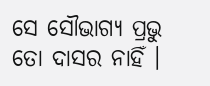ସେ ସୌଭାଗ୍ୟ ପ୍ରଭୁ ତୋ ଦାସର ନାହିଁ ।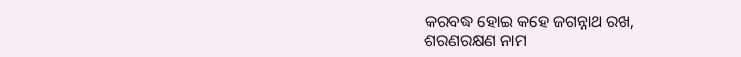କରବଦ୍ଧ ହୋଇ କହେ ଜଗନ୍ନାଥ ରଖ,
ଶରଣରକ୍ଷଣ ନାମ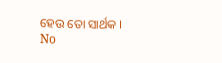ହେଉ ତୋ ସାର୍ଥକ ।
No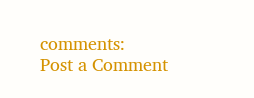comments:
Post a Comment